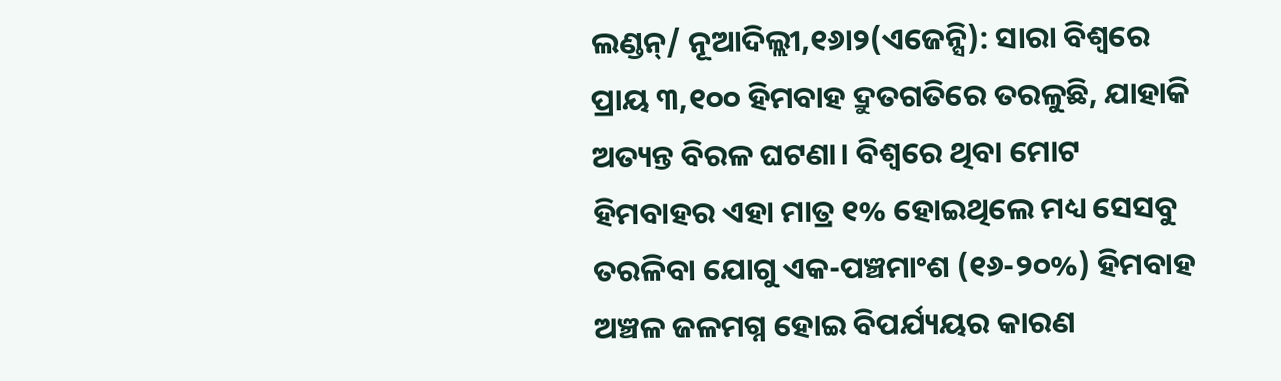ଲଣ୍ଡନ୍/ ନୂଆଦିଲ୍ଲୀ,୧୬ା୨(ଏଜେନ୍ସି): ସାରା ବିଶ୍ୱରେ ପ୍ରାୟ ୩,୧୦୦ ହିମବାହ ଦ୍ରୁତଗତିରେ ତରଳୁଛି, ଯାହାକି ଅତ୍ୟନ୍ତ ବିରଳ ଘଟଣା। ବିଶ୍ୱରେ ଥିବା ମୋଟ ହିମବାହର ଏହା ମାତ୍ର ୧% ହୋଇଥିଲେ ମଧ୍ୟ ସେସବୁ ତରଳିବା ଯୋଗୁ ଏକ-ପଞ୍ଚମାଂଶ (୧୬-୨୦%) ହିମବାହ ଅଞ୍ଚଳ ଜଳମଗ୍ନ ହୋଇ ବିପର୍ଯ୍ୟୟର କାରଣ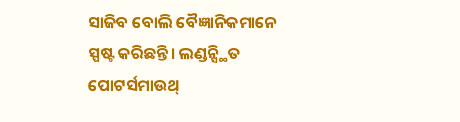ସାଜିବ ବୋଲି ବୈଜ୍ଞାନିକମାନେ ସ୍ପଷ୍ଟ କରିଛନ୍ତି। ଲଣ୍ଡନ୍ସ୍ଥିତ ପୋଟର୍ସମାଉଥ୍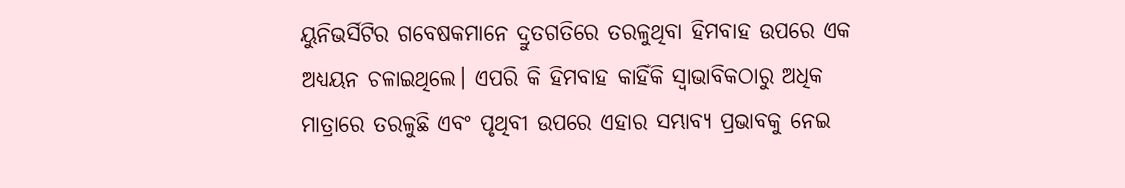ୟୁନିଭର୍ସିଟିର ଗବେଷକମାନେ ଦ୍ରୁତଗତିରେ ତରଳୁଥିବା ହିମବାହ ଉପରେ ଏକ ଅଧ୍ୟୟନ ଚଳାଇଥିଲେ। ଏପରି କି ହିମବାହ କାହିଁକି ସ୍ବାଭାବିକଠାରୁ ଅଧିକ ମାତ୍ରାରେ ତରଳୁଛି ଏବଂ ପୃଥିବୀ ଉପରେ ଏହାର ସମ୍ଭାବ୍ୟ ପ୍ରଭାବକୁ ନେଇ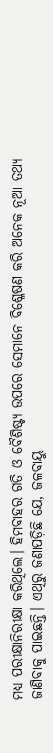ମଧ୍ୟ ପରୀକ୍ଷାନିରୀକ୍ଷା କରିଥିଲେ। ହିମବାହର ଗତି ଓ ବୈଶିଷ୍ଟ୍ୟ ଉପରେ ସେମାନେ ବିଶ୍ଳେଷଣ କରି ଅନେକ ନୂଆ ତଥ୍ୟ ଜାଣିବାକୁ ପାଇଛନ୍ତି। ଏଥିରୁ ଜଣାପଡ଼ିଛି ଯେ, ଜଳବାୟୁ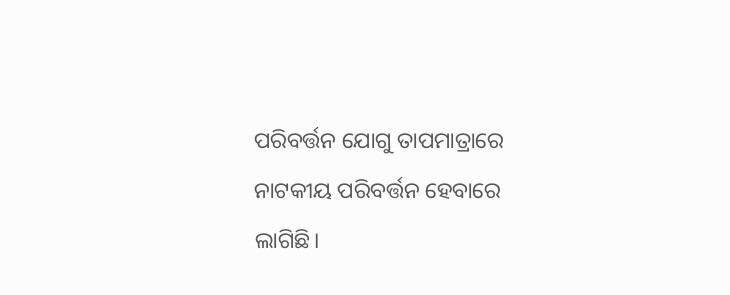ପରିବର୍ତ୍ତନ ଯୋଗୁ ତାପମାତ୍ରାରେ ନାଟକୀୟ ପରିବର୍ତ୍ତନ ହେବାରେ ଲାଗିଛି।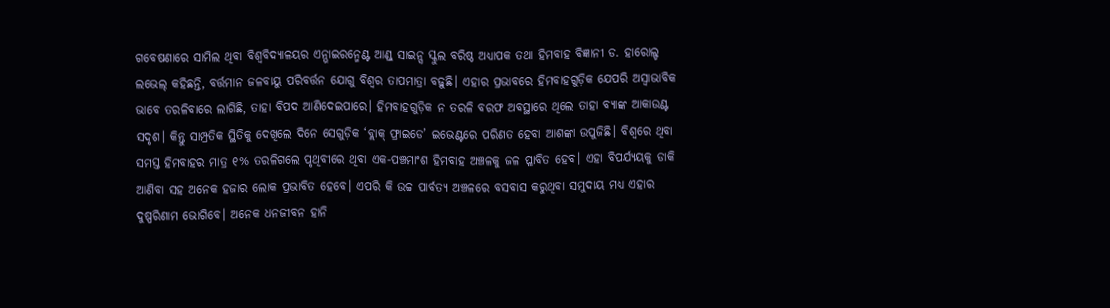ଗବେଷଣାରେ ସାମିଲ ଥିବା ବିଶ୍ୱବିଦ୍ୟାଳୟର ଏନ୍ଭାଇରନ୍ମେଣ୍ଟ ଆଣ୍ଡ୍ ସାଇନ୍ସ ସ୍କୁଲ ବରିଷ୍ଠ ଅଧ୍ୟାପକ ତଥା ହିମବାହ ବିଜ୍ଞାନୀ ଡ. ହାରୋଲ୍ଡ ଲଭେଲ୍ କହିଛନ୍ତି, ବର୍ତ୍ତମାନ ଜଳବାୟୁ ପରିବର୍ତ୍ତନ ଯୋଗୁ ବିଶ୍ୱର ତାପମାତ୍ରା ବଢ଼ୁଛି। ଏହାର ପ୍ରଭାବରେ ହିମବାହଗୁଡ଼ିକ ଯେପରି ଅସ୍ବାଭାବିକ ଭାବେ ତରଳିବାରେ ଲାଗିଛି, ତାହା ବିପଦ ଆଣିଦେଇପାରେ। ହିମବାହଗୁଡ଼ିକ ନ ତରଳି ବରଫ ଅବସ୍ଥାରେ ଥିଲେ ତାହା ବ୍ୟାଙ୍କ ଆକାଉଣ୍ଟ ସଦୃଶ। କିନ୍ତୁ ସାମ୍ପ୍ରତିକ ସ୍ଥିତିକୁ ଦେଖିଲେ ଦିନେ ସେଗୁଡ଼ିକ ‘ବ୍ଲାକ୍ ଫ୍ରାଇଡେ’ ଇଭେଣ୍ଟରେ ପରିଣତ ହେବା ଆଶଙ୍କା ଉପୁଜିଛି। ବିଶ୍ୱରେ ଥିବା ସମସ୍ତ ହିମବାହର ମାତ୍ର ୧% ତରଳିଗଲେ ପୃଥିବୀରେ ଥିବା ଏକ-ପଞ୍ଚମାଂଶ ହିମବାହ ଅଞ୍ଚଳକୁ ଜଳ ପ୍ଳାବିତ ହେବ। ଏହା ବିପର୍ଯ୍ୟୟକୁ ଡାକି ଆଣିବା ସହ ଅନେକ ହଜାର ଲୋକ ପ୍ରଭାବିତ ହେବେ। ଏପରି କି ଉଚ୍ଚ ପାର୍ବତ୍ୟ ଅଞ୍ଚଳରେ ବସବାସ କରୁଥିବା ସମୁଦାୟ ମଧ୍ୟ ଏହାର ଦୁଷ୍ପରିଣାମ ଭୋଗିବେ। ଅନେକ ଧନଜୀବନ ହାନି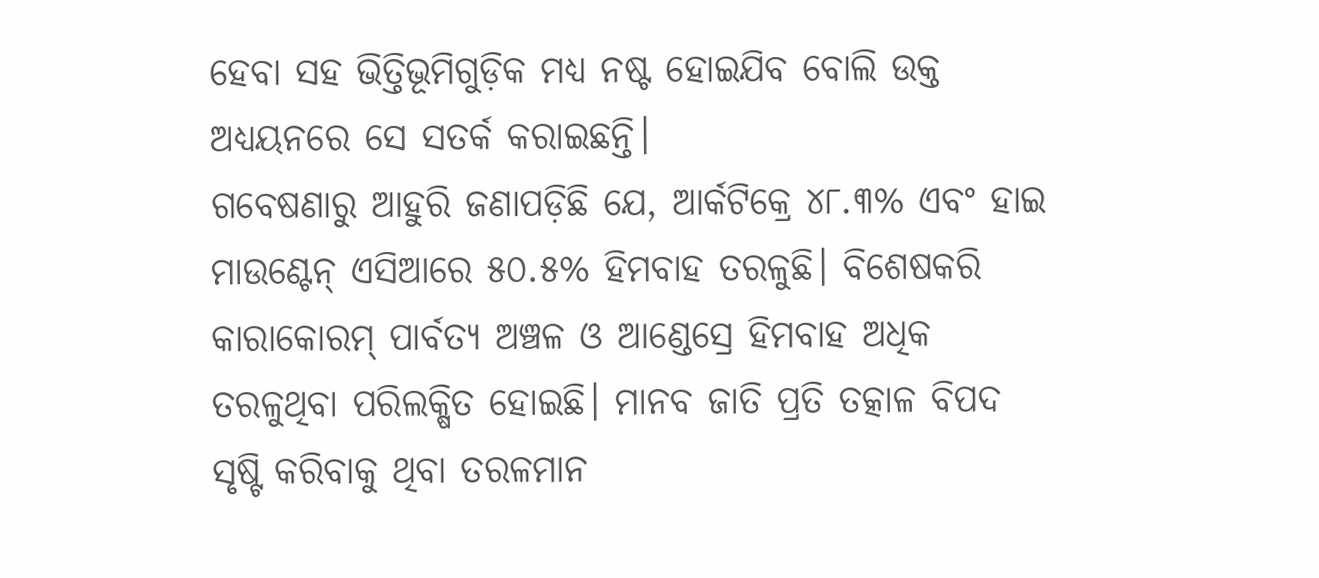ହେବା ସହ ଭିତ୍ତିଭୂମିଗୁଡ଼ିକ ମଧ୍ୟ ନଷ୍ଟ ହୋଇଯିବ ବୋଲି ଉକ୍ତ ଅଧ୍ୟୟନରେ ସେ ସତର୍କ କରାଇଛନ୍ତି।
ଗବେଷଣାରୁ ଆହୁରି ଜଣାପଡ଼ିଛି ଯେ, ଆର୍କଟିକ୍ରେ ୪୮.୩% ଏବଂ ହାଇ ମାଉଣ୍ଟେନ୍ ଏସିଆରେ ୫୦.୫% ହିମବାହ ତରଳୁଛି। ବିଶେଷକରି କାରାକୋରମ୍ ପାର୍ବତ୍ୟ ଅଞ୍ଚଳ ଓ ଆଣ୍ଡେସ୍ରେ ହିମବାହ ଅଧିକ ତରଳୁଥିବା ପରିଲକ୍ଷିତ ହୋଇଛି। ମାନବ ଜାତି ପ୍ରତି ତତ୍କାଳ ବିପଦ ସୃଷ୍ଟି କରିବାକୁ ଥିବା ତରଳମାନ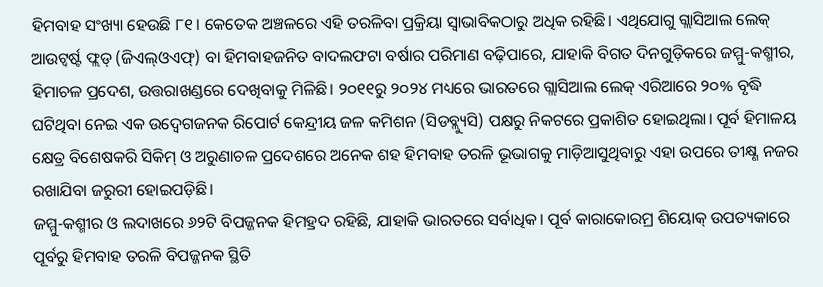ହିମବାହ ସଂଖ୍ୟା ହେଉଛି ୮୧। କେତେକ ଅଞ୍ଚଳରେ ଏହି ତରଳିବା ପ୍ରକ୍ରିୟା ସ୍ବାଭାବିକଠାରୁ ଅଧିକ ରହିଛି। ଏଥିଯୋଗୁ ଗ୍ଲାସିଆଲ ଲେକ୍ ଆଉଟ୍ବର୍ଷ୍ଟ ଫ୍ଲଡ୍ (ଜିଏଲ୍ଓଏଫ୍) ବା ହିମବାହଜନିତ ବାଦଲଫଟା ବର୍ଷାର ପରିମାଣ ବଢ଼ିପାରେ, ଯାହାକି ବିଗତ ଦିନଗୁଡ଼ିକରେ ଜମ୍ମୁ-କଶ୍ମୀର, ହିମାଚଳ ପ୍ରଦେଶ, ଉତ୍ତରାଖଣ୍ଡରେ ଦେଖିବାକୁ ମିଳିଛି। ୨୦୧୧ରୁ ୨୦୨୪ ମଧ୍ୟରେ ଭାରତରେ ଗ୍ଲାସିଆଲ ଲେକ୍ ଏରିଆରେ ୨୦% ବୃଦ୍ଧି ଘଟିଥିବା ନେଇ ଏକ ଉଦ୍ବେଗଜନକ ରିପୋର୍ଟ କେନ୍ଦ୍ରୀୟ ଜଳ କମିଶନ (ସିଡବ୍ଲ୍ୟୁସି) ପକ୍ଷରୁ ନିକଟରେ ପ୍ରକାଶିତ ହୋଇଥିଲା। ପୂର୍ବ ହିମାଳୟ କ୍ଷେତ୍ର ବିଶେଷକରି ସିକିମ୍ ଓ ଅରୁଣାଚଳ ପ୍ରଦେଶରେ ଅନେକ ଶହ ହିମବାହ ତରଳି ଭୂଭାଗକୁ ମାଡ଼ିଆସୁଥିବାରୁ ଏହା ଉପରେ ତୀକ୍ଷ୍ଣ ନଜର ରଖାଯିବା ଜରୁରୀ ହୋଇପଡ଼ିଛି।
ଜମ୍ମୁ-କଶ୍ମୀର ଓ ଲଦାଖରେ ୬୨ଟି ବିପଜ୍ଜନକ ହିମହ୍ରଦ ରହିଛି, ଯାହାକି ଭାରତରେ ସର୍ବାଧିକ। ପୂର୍ବ କାରାକୋରମ୍ର ଶିୟୋକ୍ ଉପତ୍ୟକାରେ ପୂର୍ବରୁ ହିମବାହ ତରଳି ବିପଜ୍ଜନକ ସ୍ଥିତି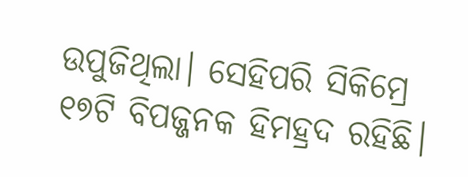ଉପୁଜିଥିଲା। ସେହିପରି ସିକିମ୍ରେ ୧୭ଟି ବିପଜ୍ଜନକ ହିମହ୍ରଦ ରହିଛି।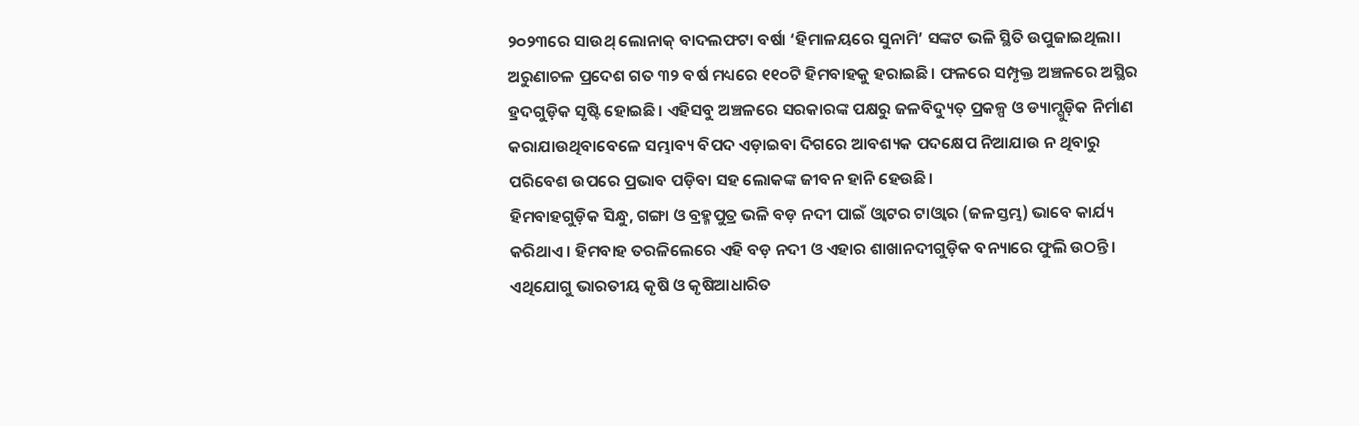୨୦୨୩ରେ ସାଉଥ୍ ଲୋନାକ୍ ବାଦଲଫଟା ବର୍ଷା ‘ହିମାଳୟରେ ସୁନାମି’ ସଙ୍କଟ ଭଳି ସ୍ଥିତି ଉପୁଜାଇଥିଲା। ଅରୁଣାଚଳ ପ୍ରଦେଶ ଗତ ୩୨ ବର୍ଷ ମଧ୍ୟରେ ୧୧୦ଟି ହିମବାହକୁ ହରାଇଛି। ଫଳରେ ସମ୍ପୃକ୍ତ ଅଞ୍ଚଳରେ ଅସ୍ଥିର ହ୍ରଦଗୁଡ଼ିକ ସୃଷ୍ଟି ହୋଇଛି। ଏହିସବୁ ଅଞ୍ଚଳରେ ସରକାରଙ୍କ ପକ୍ଷରୁ ଜଳବିଦ୍ୟୁତ୍ ପ୍ରକଳ୍ପ ଓ ଡ୍ୟାମ୍ଗୁଡ଼ିକ ନିର୍ମାଣ କରାଯାଉଥିବାବେଳେ ସମ୍ଭାବ୍ୟ ବିପଦ ଏଡ଼ାଇବା ଦିଗରେ ଆବଶ୍ୟକ ପଦକ୍ଷେପ ନିଆଯାଉ ନ ଥିବାରୁ ପରିବେଶ ଉପରେ ପ୍ରଭାବ ପଡ଼ିବା ସହ ଲୋକଙ୍କ ଜୀବନ ହାନି ହେଉଛି।
ହିମବାହଗୁଡ଼ିକ ସିନ୍ଧୁ, ଗଙ୍ଗା ଓ ବ୍ରହ୍ମପୁତ୍ର ଭଳି ବଡ଼ ନଦୀ ପାଇଁ ଓ୍ବାଟର ଟାଓ୍ବାର (ଜଳସ୍ତମ୍ଭ) ଭାବେ କାର୍ଯ୍ୟ କରିଥାଏ। ହିମବାହ ତରଳିଲେରେ ଏହି ବଡ଼ ନଦୀ ଓ ଏହାର ଶାଖାନଦୀଗୁଡ଼ିକ ବନ୍ୟାରେ ଫୁଲି ଉଠନ୍ତି। ଏଥିଯୋଗୁ ଭାରତୀୟ କୃଷି ଓ କୃଷିଆଧାରିତ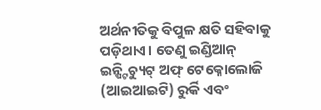ଅର୍ଥନୀତିକୁ ବିପୁଳ କ୍ଷତି ସହିବାକୁ ପଡ଼ିଥାଏ। ତେଣୁ ଇଣ୍ଡିଆନ୍ ଇନ୍ଷ୍ଟିଚ୍ୟୁଟ୍ ଅଫ୍ ଟେକ୍ନୋଲୋଜି (ଆଇଆଇଟି) ରୁର୍କି ଏବଂ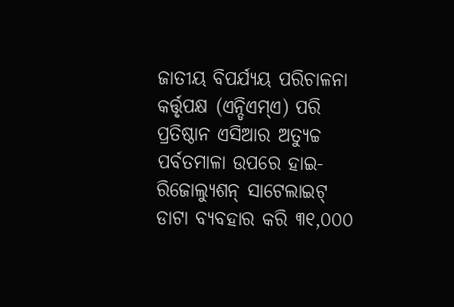ଜାତୀୟ ବିପର୍ଯ୍ୟୟ ପରିଚାଳନା କର୍ତ୍ତୃପକ୍ଷ (ଏନ୍ଡିଏମ୍ଏ) ପରି ପ୍ରତିଷ୍ଠାନ ଏସିଆର ଅତ୍ୟୁଚ୍ଚ ପର୍ବତମାଳା ଉପରେ ହାଇ-ରିଜୋଲ୍ୟୁଶନ୍ ସାଟେଲାଇଟ୍ ଡାଟା ବ୍ୟବହାର କରି ୩୧,୦୦୦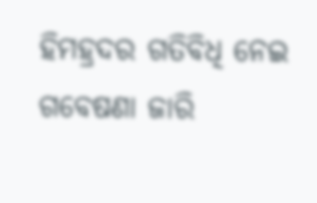ହିମହ୍ରଦର ଗତିବିଧି ନେଇ ଗବେଷଣା ଜାରି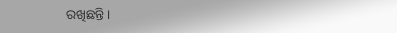ରଖିଛନ୍ତି।